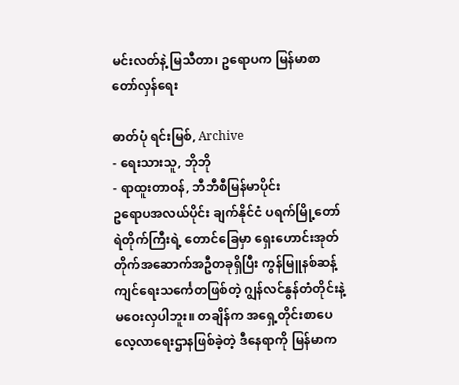မင်းလတ်နဲ့ မြသီတာ၊ ဥရောပက မြန်မာစာ တော်လှန်ရေး

ဓာတ်ပုံ ရင်းမြစ်, Archive
- ရေးသားသူ, ဘိုဘို
- ရာထူးတာဝန်, ဘီဘီစီမြန်မာပိုင်း
ဥရောပအလယ်ပိုင်း ချက်နိုင်ငံ ပရက်မြို့တော် ရဲတိုက်ကြီးရဲ့ တောင်ခြေမှာ ရှေးဟောင်းအုတ်တိုက်အဆောက်အဦတခုရှိပြီး ကွန်မြူနစ်ဆန့်ကျင်ရေးသင်္ကေတဖြစ်တဲ့ ဂျွန်လင်နွန်တံတိုင်းနဲ့ မဝေးလှပါဘူး။ တချိန်က အရှေ့တိုင်းစာပေလေ့လာရေးဌာနဖြစ်ခဲ့တဲ့ ဒီနေရာကို မြန်မာက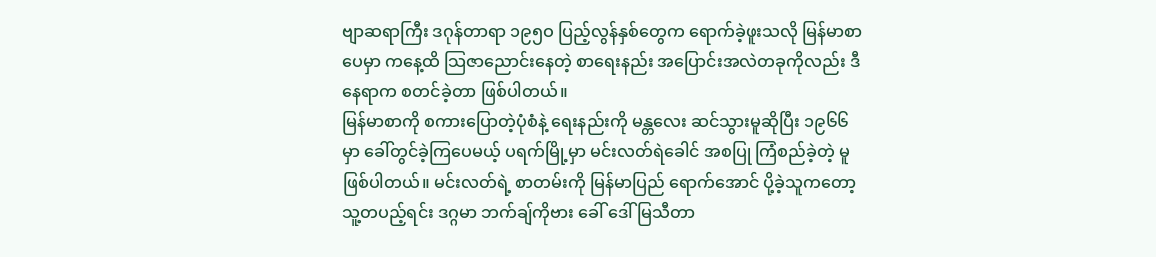ဗျာဆရာကြီး ဒဂုန်တာရာ ၁၉၅ဝ ပြည့်လွန်နှစ်တွေက ရောက်ခဲ့ဖူးသလို မြန်မာစာပေမှာ ကနေ့ထိ သြဇာညောင်းနေတဲ့ စာရေးနည်း အပြောင်းအလဲတခုကိုလည်း ဒီနေရာက စတင်ခဲ့တာ ဖြစ်ပါတယ်။
မြန်မာစာကို စကားပြောတဲ့ပုံစံနဲ့ ရေးနည်းကို မန္တလေး ဆင်သွားမူဆိုပြီး ၁၉၆၆ မှာ ခေါ်တွင်ခဲ့ကြပေမယ့် ပရက်မြို့မှာ မင်းလတ်ရဲခေါင် အစပြု ကြံစည်ခဲ့တဲ့ မူဖြစ်ပါတယ်။ မင်းလတ်ရဲ့ စာတမ်းကို မြန်မာပြည် ရောက်အောင် ပို့ခဲ့သူကတော့ သူ့တပည့်ရင်း ဒဂ္ဂမာ ဘက်ချ်ကိုဗား ခေါ် ဒေါ်မြသီတာ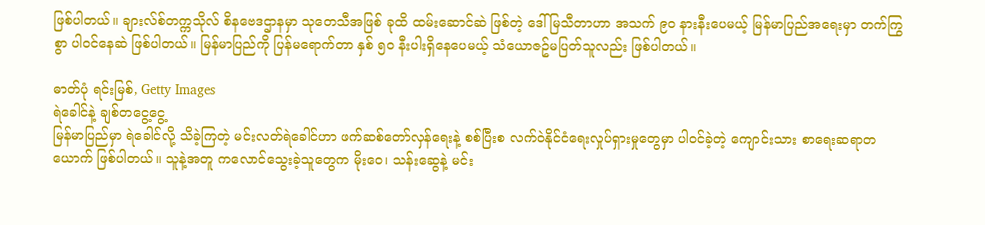ဖြစ်ပါတယ်။ ချားလ်စ်တက္ကသိုလ် စိနဗေဒဌာနမှာ သုတေသီအဖြစ် ခုထိ ထမ်းဆောင်ဆဲ ဖြစ်တဲ့ ဒေါ်မြသီတာဟာ အသက် ၉ဝ နားနီးပေမယ့် မြန်မာပြည်အရေးမှာ တက်ကြွစွာ ပါဝင်နေဆဲ ဖြစ်ပါတယ်။ မြန်မာပြည်ကို ပြန်မရောက်တာ နှစ် ၅ဝ နီးပါးရှိနေပေမယ့် သံယောဇဥ်မပြတ်သူလည်း ဖြစ်ပါတယ်။

ဓာတ်ပုံ ရင်းမြစ်, Getty Images
ရဲခေါင်နဲ့ ချစ်တငွေ့ငွေ့
မြန်မာပြည်မှာ ရဲခေါင်လို့ သိခဲ့ကြတဲ့ မင်းလတ်ရဲခေါင်ဟာ ဖက်ဆစ်တော်လှန်ရေးနဲ့ စစ်ပြီးစ လက်ဝဲနိုင်ငံရေးလှုပ်ရှားမှုတွေမှာ ပါဝင်ခဲ့တဲ့ ကျောင်းသား စာရေးဆရာတယောက် ဖြစ်ပါတယ်။ သူနဲ့အတူ ကလောင်သွေးခဲ့သူတွေက မိုး၀ေ၊ သန်းဆွေနဲ့ မင်း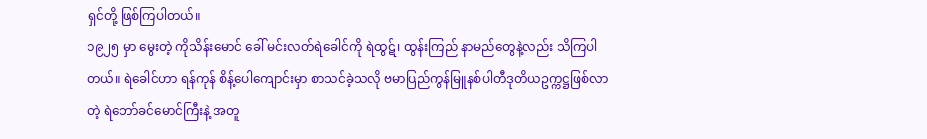ရှင်တို့ ဖြစ်ကြပါတယ်။
၁၉၂၅ မှာ မွေးတဲ့ ကိုသိန်းမောင် ခေါ် မင်းလတ်ရဲခေါင်ကို ရဲထွဋ်၊ ထွန်းကြည် နာမည်တွေနဲ့လည်း သိကြပါတယ်။ ရဲခေါင်ဟာ ရန်ကုန် စိန့်ပေါကျောင်းမှာ စာသင်ခဲ့သလို ဗမာပြည်ကွန်မြူနစ်ပါတီဒုတိယဥက္ကဋ္ဌဖြစ်လာတဲ့ ရဲဘော်ခင်မောင်ကြီးနဲ့ အတူ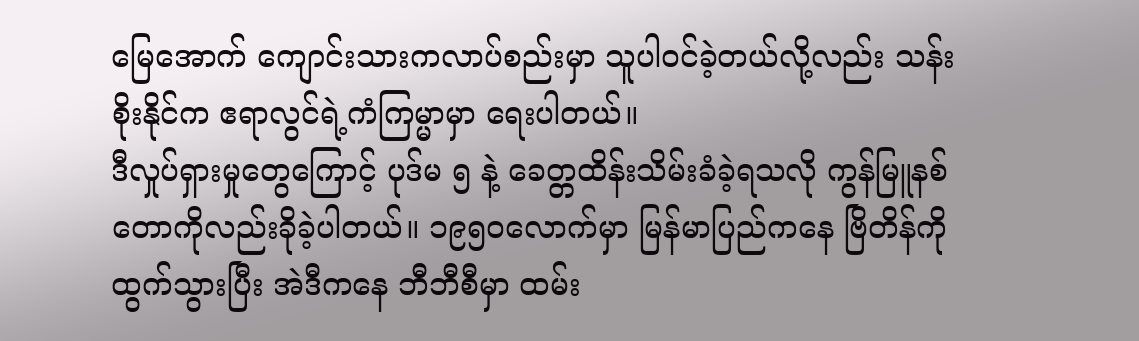မြေအောက် ကျောင်းသားကလာပ်စည်းမှာ သူပါဝင်ခဲ့တယ်လို့လည်း သန်းစိုးနိုင်က ဧရာလွင်ရဲ့ကံကြမ္မာမှာ ရေးပါတယ်။
ဒီလှုပ်ရှားမှုတွေကြောင့် ပုဒ်မ ၅ နဲ့ ခေတ္တထိန်းသိမ်းခံခဲ့ရသလို ကွန်မြူနစ်တောကိုလည်းခိုခဲ့ပါတယ်။ ၁၉၅၀လောက်မှာ မြန်မာပြည်ကနေ ဗြိတိန်ကို ထွက်သွားပြီး အဲဒီကနေ ဘီဘီစီမှာ ထမ်း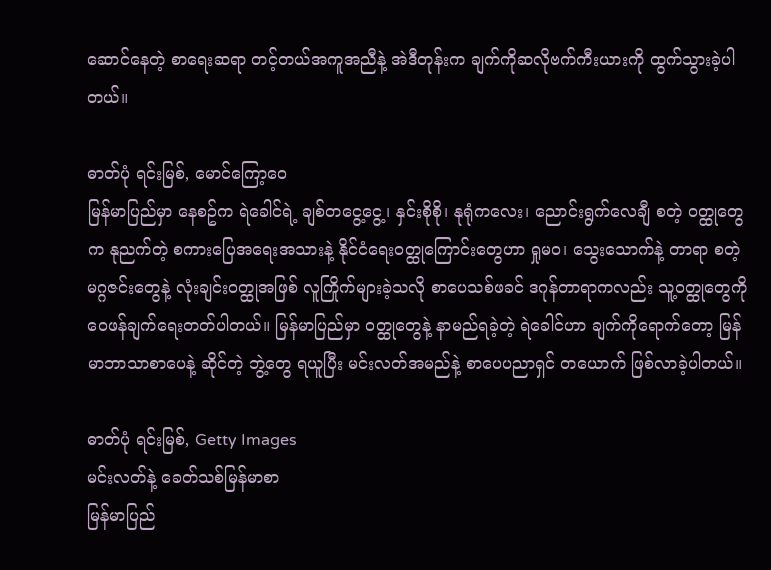ဆောင်နေတဲ့ စာရေးဆရာ တင့်တယ်အကူအညီနဲ့ အဲဒီတုန်းက ချက်ကိုဆလိုဗက်ကီးယားကို ထွက်သွားခဲ့ပါတယ်။

ဓာတ်ပုံ ရင်းမြစ်, မောင်ကြော့ဝေ
မြန်မာပြည်မှာ နေစဥ်က ရဲခေါင်ရဲ့ ချစ်တငွေ့ငွေ့၊ နှင်းစိုစို၊ နုရုံကလေး၊ ညောင်းရွက်လေချီ စတဲ့ ဝတ္ထုတွေက နုညက်တဲ့ စကားပြေအရေးအသားနဲ့ နိုင်ငံရေးဝတ္ထုကြောင်းတွေဟာ ရှုမ၀၊ သွေးသောက်နဲ့ တာရာ စတဲ့မဂ္ဂဇင်းတွေနဲ့ လုံးချင်း၀တ္ထုအဖြစ် လူကြိုက်များခဲ့သလို စာပေသစ်ဖခင် ဒဂုန်တာရာကလည်း သူ့ဝတ္ထုတွေကို ဝေဖန်ချက်ရေးတတ်ပါတယ်။ မြန်မာပြည်မှာ ဝတ္ထုတွေနဲ့ နာမည်ရခဲ့တဲ့ ရဲခေါင်ဟာ ချက်ကိုရောက်တော့ မြန်မာဘာသာစာပေနဲ့ ဆိုင်တဲ့ ဘွဲ့တွေ ရယူပြီး မင်းလတ်အမည်နဲ့ စာပေပညာရှင် တယောက် ဖြစ်လာခဲ့ပါတယ်။

ဓာတ်ပုံ ရင်းမြစ်, Getty Images
မင်းလတ်နဲ့ ခေတ်သစ်မြန်မာစာ
မြန်မာပြည်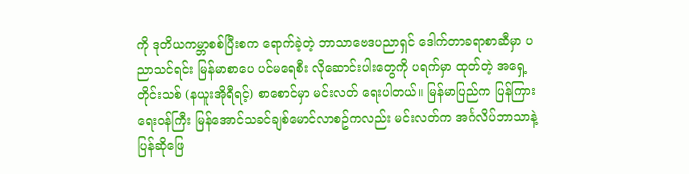ကို ဒုတိယကမ္ဘာစစ်ပြီးစက ရောက်ခဲ့တဲ့ ဘာသာဗေဒပညာရှင် ဒေါက်တာခရာစာဆီမှာ ပညာသင်ရင်း မြန်မာစာပေ ပင်မရေစီး လိုဆောင်းပါးတွေကို ပရက်မှာ ထုတ်တဲ့ အရှေ့တိုင်းသစ် (နယူးအိုရီရင့်) စာစောင်မှာ မင်းလတ် ရေးပါတယ်။ မြန်မာပြည်က ပြန်ကြားရေးဝန်ကြီး မြန်အောင်သခင်ချစ်မောင်လာစဥ်ကလည်း မင်းလတ်က အင်္ဂလိပ်ဘာသာနဲ့ ပြန်ဆိုဖြေ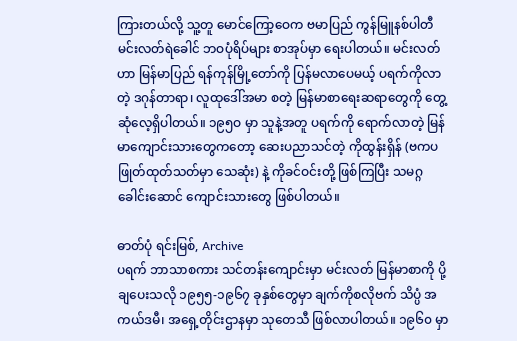ကြားတယ်လို့ သူ့တူ မောင်ကြော့ဝေက ဗမာပြည် ကွန်မြူနစ်ပါတီ မင်းလတ်ရဲခေါင် ဘဝပုံရိပ်များ စာအုပ်မှာ ရေးပါတယ်။ မင်းလတ်ဟာ မြန်မာပြည် ရန်ကုန်မြို့တော်ကို ပြန်မလာပေမယ့် ပရက်ကိုလာတဲ့ ဒဂုန်တာရာ၊ လူထုဒေါ်အမာ စတဲ့ မြန်မာစာရေးဆရာတွေကို တွေ့ဆုံလေ့ရှိပါတယ်။ ၁၉၅ဝ မှာ သူနဲ့အတူ ပရက်ကို ရောက်လာတဲ့ မြန်မာကျောင်းသားတွေကတော့ ဆေးပညာသင်တဲ့ ကိုထွန်းရှိန် (ဗကပ ဖြုတ်ထုတ်သတ်မှာ သေဆုံး) နဲ့ ကိုခင်ဝင်းတို့ ဖြစ်ကြပြီး သမဂ္ဂခေါင်းဆောင် ကျောင်းသားတွေ ဖြစ်ပါတယ်။

ဓာတ်ပုံ ရင်းမြစ်, Archive
ပရက် ဘာသာစကား သင်တန်းကျောင်းမှာ မင်းလတ် မြန်မာစာကို ပို့ချပေးသလို ၁၉၅၅-၁၉၆၇ ခုနှစ်တွေမှာ ချက်ကိုစလိုဗက် သိပ္ပံ အကယ်ဒမီ၊ အရှေ့တိုင်းဌာနမှာ သုတေသီ ဖြစ်လာပါတယ်။ ၁၉၆၀ မှာ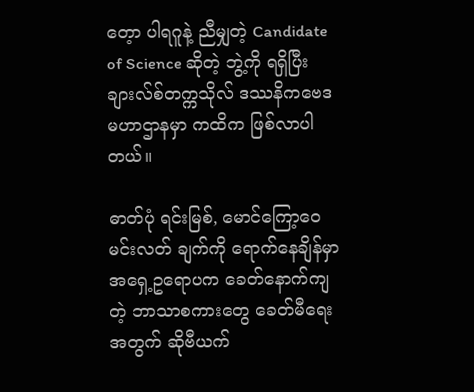တေ့ာ ပါရဂူနဲ့ ညီမျှတဲ့ Candidate of Science ဆိုတဲ့ ဘွဲ့ကို ရရှိပြီး ချားလ်စ်တက္ကသိုလ် ဒဿနိကဗေဒ မဟာဌာနမှာ ကထိက ဖြစ်လာပါတယ်။

ဓာတ်ပုံ ရင်းမြစ်, မောင်ကြော့ဝေ
မင်းလတ် ချက်ကို ရောက်နေချိန်မှာ အရှေ့ဥရောပက ခေတ်နောက်ကျတဲ့ ဘာသာစကားတွေ ခေတ်မီရေးအတွက် ဆိုဗီယက်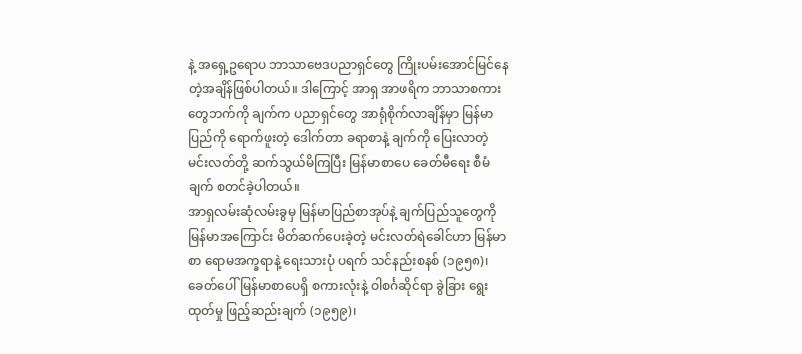နဲ့ အရှေ့ဥရောပ ဘာသာဗေဒပညာရှင်တွေ ကြိုးပမ်းအောင်မြင်နေတဲ့အချိန်ဖြစ်ပါတယ်။ ဒါကြောင့် အာရှ အာဖရိက ဘာသာစကားတွေဘက်ကို ချက်က ပညာရှင်တွေ အာရုံစိုက်လာချိန်မှာ မြန်မာပြည်ကို ရောက်ဖူးတဲ့ ဒေါက်တာ ခရာစာနဲ့ ချက်ကို ပြေးလာတဲ့ မင်းလတ်တို့ ဆက်သွယ်မိကြပြီး မြန်မာစာပေ ခေတ်မီရေး စီမံချက် စတင်ခဲ့ပါတယ်။
အာရှလမ်းဆုံလမ်းခွမှ မြန်မာပြည်စာအုပ်နဲ့ ချက်ပြည်သူတွေကို မြန်မာအကြောင်း မိတ်ဆက်ပေးခဲ့တဲ့ မင်းလတ်ရဲခေါင်ဟာ မြန်မာစာ ရောမအက္ခရာနဲ့ ရေးသားပုံ ပရက် သင်နည်းစနစ် (၁၉၅၈)၊ ခေတ်ပေါ်မြန်မာစာပေရှိ စကားလုံးနဲ့ ဝါစင်္ဂဆိုင်ရာ ခွဲခြား ရွေးထုတ်မှု ဖြည့်ဆည်းချက် (၁၉၅၉)၊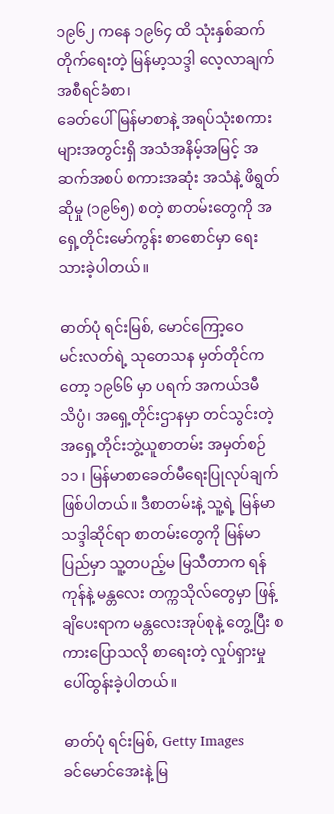၁၉၆၂ ကနေ ၁၉၆၄ ထိ သုံးနှစ်ဆက်တိုက်ရေးတဲ့ မြန်မာ့သဒ္ဒါ လေ့လာချက် အစီရင်ခံစာ၊
ခေတ်ပေါ်မြန်မာစာနဲ့ အရပ်သုံးစကားများအတွင်းရှိ အသံအနိမ့်အမြင့် အဆက်အစပ် စကားအဆုံး အသံနဲ့ ဖိရွတ်ဆိုမှု (၁၉၆၅) စတဲ့ စာတမ်းတွေကို အရှေ့တိုင်းမော်ကွန်း စာစောင်မှာ ရေးသားခဲ့ပါတယ်။

ဓာတ်ပုံ ရင်းမြစ်, မောင်ကြော့ဝေ
မင်းလတ်ရဲ့ သုတေသန မှတ်တိုင်ကတော့ ၁၉၆၆ မှာ ပရက် အကယ်ဒမီသိပ္ပံ၊ အရှေ့တိုင်းဌာနမှာ တင်သွင်းတဲ့ အရှေ့တိုင်းဘွဲ့ယူစာတမ်း အမှတ်စဉ် ၁၁ ၊ မြန်မာစာခေတ်မီရေးပြုလုပ်ချက် ဖြစ်ပါတယ်။ ဒီစာတမ်းနဲ့ သူ့ရဲ့ မြန်မာသဒ္ဒါဆိုင်ရာ စာတမ်းတွေကို မြန်မာပြည်မှာ သူ့တပည့်မ မြသီတာက ရန်ကုန်နဲ့ မန္တလေး တက္ကသိုလ်တွေမှာ ဖြန့်ချိပေးရာက မန္တလေးအုပ်စုနဲ့ တွေ့ပြီး စကားပြောသလို စာရေးတဲ့ လှုပ်ရှားမှု ပေါ်ထွန်းခဲ့ပါတယ်။

ဓာတ်ပုံ ရင်းမြစ်, Getty Images
ခင်မောင်အေးနဲ့ မြ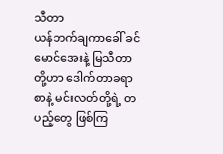သီတာ
ယန်ဘက်ချကာခေါ် ခင်မောင်အေးနဲ့ မြသီတာတို့ဟာ ဒေါက်တာခရာစာနဲ့ မင်းလတ်တို့ရဲ့ တပည့်တွေ ဖြစ်ကြ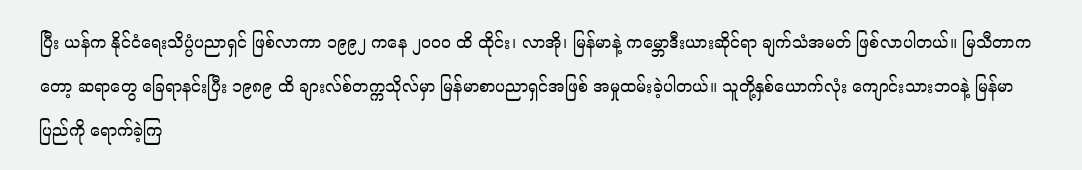ပြီး ယန်က နိုင်ငံရေးသိပ္ပံပညာရှင် ဖြစ်လာကာ ၁၉၉၂ ကနေ ၂ဝဝဝ ထိ ထိုင်း၊ လာအို၊ မြန်မာနဲ့ ကမ္ဘောဒီးယားဆိုင်ရာ ချက်သံအမတ် ဖြစ်လာပါတယ်။ မြသီတာကတော့ ဆရာတွေ ခြေရာနင်းပြီး ၁၉၈၉ ထိ ချားလ်စ်တက္ကသိုလ်မှာ မြန်မာစာပညာရှင်အဖြစ် အမှုထမ်းခဲ့ပါတယ်။ သူတို့နှစ်ယောက်လုံး ကျောင်းသားဘဝနဲ့ မြန်မာပြည်ကို ရောက်ခဲ့ကြ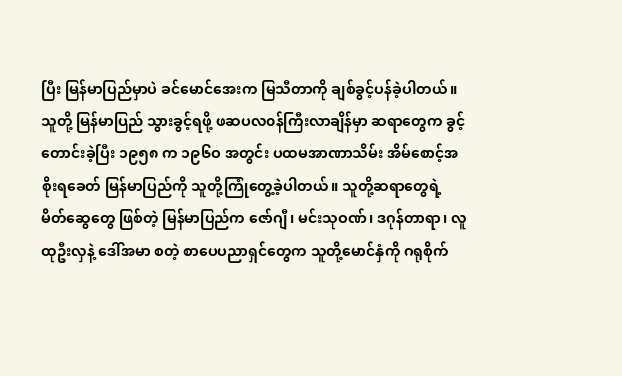ပြီး မြန်မာပြည်မှာပဲ ခင်မောင်အေးက မြသီတာကို ချစ်ခွင့်ပန်ခဲ့ပါတယ်။
သူတို့ မြန်မာပြည် သွားခွင့်ရဖို့ ဖဆပလ၀န်ကြီးလာချိန်မှာ ဆရာတွေက ခွင့်တောင်းခဲ့ပြီး ၁၉၅၈ က ၁၉၆ဝ အတွင်း ပထမအာဏာသိမ်း အိမ်စောင့်အစိုးရခေတ် မြန်မာပြည်ကို သူတို့ကြုံတွေ့ခဲ့ပါတယ်။ သူတို့ဆရာတွေရဲ့ မိတ်ဆွေတွေ ဖြစ်တဲ့ မြန်မာပြည်က ဇော်ဂျီ၊ မင်းသုဝဏ်၊ ဒဂုန်တာရာ၊ လူထုဦးလှနဲ့ ဒေါ်အမာ စတဲ့ စာပေပညာရှင်တွေက သူတို့မောင်နှံကို ဂရုစိုက်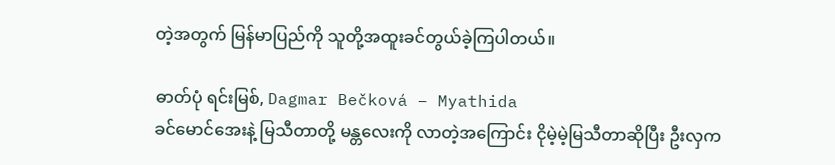တဲ့အတွက် မြန်မာပြည်ကို သူတို့အထူးခင်တွယ်ခဲ့ကြပါတယ်။

ဓာတ်ပုံ ရင်းမြစ်, Dagmar Bečková – Myathida
ခင်မောင်အေးနဲ့ မြသီတာတို့ မန္တလေးကို လာတဲ့အကြောင်း ငိုမဲ့မဲ့မြသီတာဆိုပြီး ဦးလှက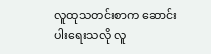လူထုသတင်းစာက ဆောင်းပါးရေးသလို လူ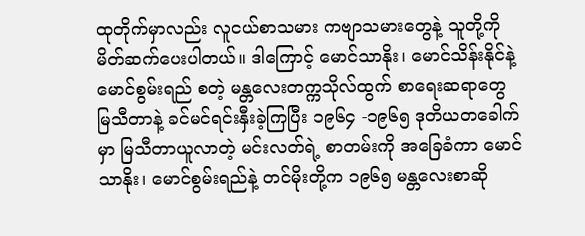ထုတိုက်မှာလည်း လူငယ်စာသမား ကဗျာသမားတွေနဲ့ သူတို့ကို မိတ်ဆက်ပေးပါတယ်။ ဒါကြောင့် မောင်သာနိုး၊ မောင်သိန်းနိုင်နဲ့ မောင်စွမ်းရည် စတဲ့ မန္တလေးတက္ကသိုလ်ထွက် စာရေးဆရာတွေ မြသီတာနဲ့ ခင်မင်ရင်းနှီးခဲ့ကြပြီး ၁၉၆၄ -၁၉၆၅ ဒုတိယတခေါက်မှာ မြသီတာယူလာတဲ့ မင်းလတ်ရဲ့ စာတမ်းကို အခြေခံကာ မောင်သာနိုး၊ မောင်စွမ်းရည်နဲ့ တင်မိုးတို့က ၁၉၆၅ မန္တလေးစာဆို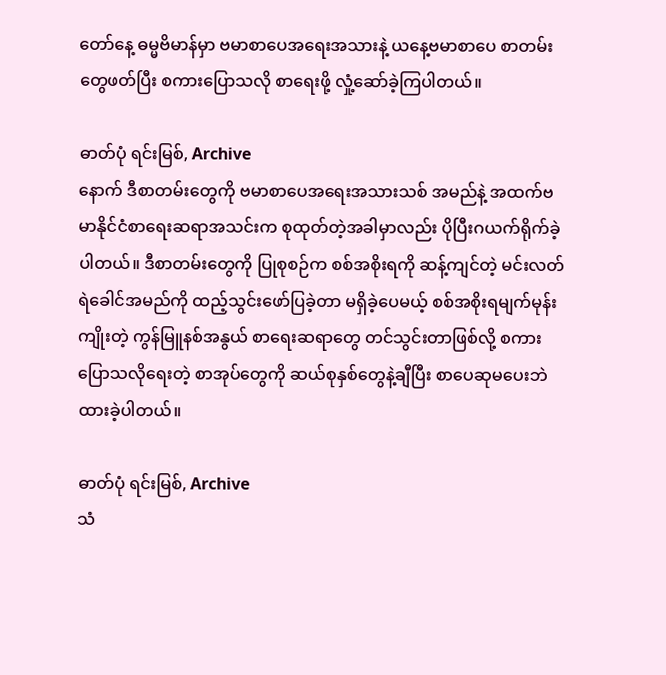တော်နေ့ ဓမ္မဗိမာန်မှာ ဗမာစာပေအရေးအသားနဲ့ ယနေ့ဗမာစာပေ စာတမ်းတွေဖတ်ပြီး စကားပြောသလို စာရေးဖို့ လှုံ့ဆော်ခဲ့ကြပါတယ်။

ဓာတ်ပုံ ရင်းမြစ်, Archive
နောက် ဒီစာတမ်းတွေကို ဗမာစာပေအရေးအသားသစ် အမည်နဲ့ အထက်ဗမာနိုင်ငံစာရေးဆရာအသင်းက စုထုတ်တဲ့အခါမှာလည်း ပိုပြီးဂယက်ရိုက်ခဲ့ပါတယ်။ ဒီစာတမ်းတွေကို ပြုစုစဉ်က စစ်အစိုးရကို ဆန့်ကျင်တဲ့ မင်းလတ်ရဲခေါင်အမည်ကို ထည့်သွင်းဖော်ပြခဲ့တာ မရှိခဲ့ပေမယ့် စစ်အစိုးရမျက်မုန်းကျိုးတဲ့ ကွန်မြူနစ်အနွယ် စာရေးဆရာတွေ တင်သွင်းတာဖြစ်လို့ စကားပြောသလိုရေးတဲ့ စာအုပ်တွေကို ဆယ်စုနှစ်တွေနဲ့ချီပြီး စာပေဆုမပေးဘဲ ထားခဲ့ပါတယ်။

ဓာတ်ပုံ ရင်းမြစ်, Archive
သံ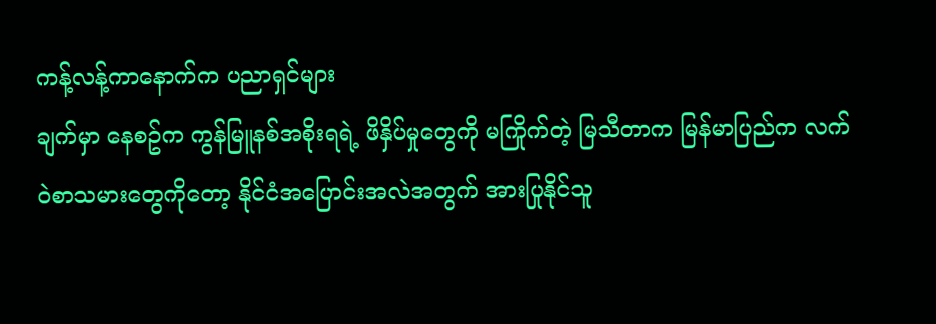ကန့်လန့်ကာနောက်က ပညာရှင်များ
ချက်မှာ နေစဥ်က ကွန်မြူနစ်အစိုးရရဲ့ ဖိနှိပ်မှုတွေကို မကြိုက်တဲ့ မြသီတာက မြန်မာပြည်က လက်ဝဲစာသမားတွေကိုတော့ နိုင်ငံအပြောင်းအလဲအတွက် အားပြုနိုင်သူ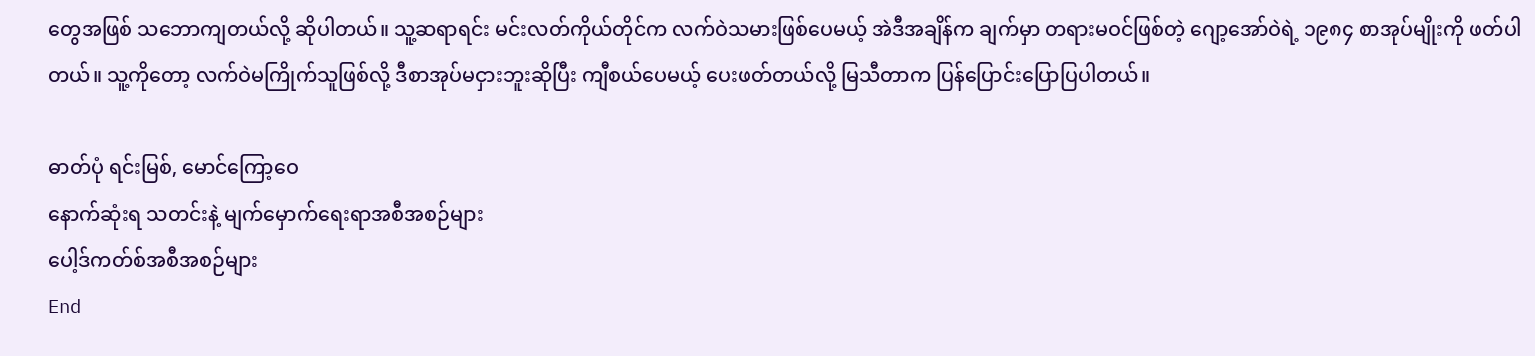တွေအဖြစ် သဘောကျတယ်လို့ ဆိုပါတယ်။ သူ့ဆရာရင်း မင်းလတ်ကိုယ်တိုင်က လက်ဝဲသမားဖြစ်ပေမယ့် အဲဒီအချိန်က ချက်မှာ တရားမဝင်ဖြစ်တဲ့ ဂျော့အော်ဝဲရဲ့ ၁၉၈၄ စာအုပ်မျိုးကို ဖတ်ပါတယ်။ သူ့ကိုတော့ လက်ဝဲမကြိုက်သူဖြစ်လို့ ဒီစာအုပ်မငှားဘူးဆိုပြီး ကျီစယ်ပေမယ့် ပေးဖတ်တယ်လို့ မြသီတာက ပြန်ပြောင်းပြောပြပါတယ်။

ဓာတ်ပုံ ရင်းမြစ်, မောင်ကြော့ဝေ
နောက်ဆုံးရ သတင်းနဲ့ မျက်မှောက်ရေးရာအစီအစဉ်များ
ပေါ့ဒ်ကတ်စ်အစီအစဉ်များ
End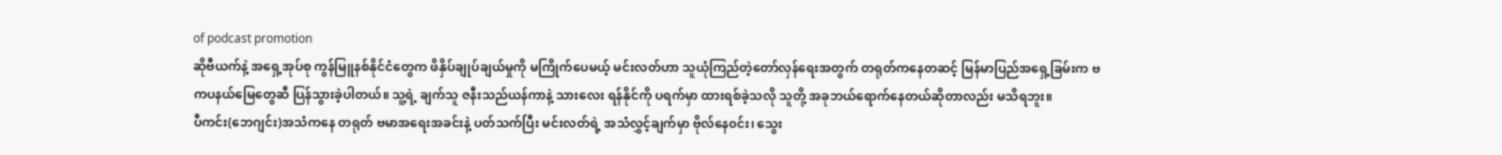of podcast promotion
ဆိုဗီယက်နဲ့ အရှေ့အုပ်စု ကွန်မြူနစ်နိုင်ငံတွေက ဖိနှိပ်ချုပ်ချယ်မှုကို မကြိုက်ပေမယ့် မင်းလတ်ဟာ သူယုံကြည်တဲ့တော်လှန်ရေးအတွက် တရုတ်ကနေတဆင့် မြန်မာပြည်အရှေ့ခြမ်းက ဗကပနယ်မြေတွေဆီ ပြန်သွားခဲ့ပါတယ်။ သူ့ရဲ့ ချက်သူ ဇနီးသည်ယန်ကာနဲ့ သားလေး ရန်နိုင်ကို ပရက်မှာ ထားရစ်ခဲ့သလို သူတို့ အခုဘယ်ရောက်နေတယ်ဆိုတာလည်း မသိရဘူး။
ပီကင်း(ဘေဂျင်း)အသံကနေ တရုတ် ဗမာအရေးအခင်းနဲ့ ပတ်သက်ပြီး မင်းလတ်ရဲ့ အသံလွှင့်ချက်မှာ ဗိုလ်နေ၀င်း၊ သွေး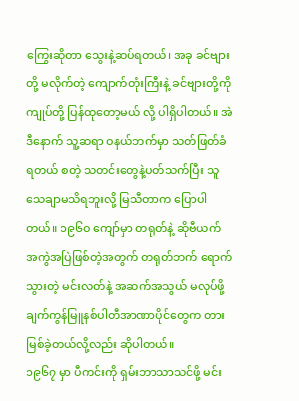ကြွေးဆိုတာ သွေးနဲ့ဆပ်ရတယ်၊ အခု ခင်ဗျားတို့ မလိုက်တဲ့ ကျောက်တုံးကြီးနဲ့ ခင်ဗျားတို့ကို ကျုပ်တို့ ပြန်ထုတော့မယ် လို့ ပါရှိပါတယ်။ အဲဒီနောက် သူ့ဆရာ ဝနယ်ဘက်မှာ သတ်ဖြတ်ခံရတယ် စတဲ့ သတင်းတွေနဲ့ပတ်သက်ပြီး သူသေချာမသိရဘူးလို့ မြသီတာက ပြောပါတယ်။ ၁၉၆ဝ ကျော်မှာ တရုတ်နဲ့ ဆိုဗီယက် အကွဲအပြဲဖြစ်တဲ့အတွက် တရုတ်ဘက် ရောက်သွားတဲ့ မင်းလတ်နဲ့ အဆက်အသွယ် မလုပ်ဖို့ ချက်ကွန်မြူနစ်ပါတီအာဏာပိုင်တွေက တားမြစ်ခဲ့တယ်လို့လည်း ဆိုပါတယ်။
၁၉၆၇ မှာ ပီကင်းကို ရှမ်းဘာသာသင်ဖို့ မင်း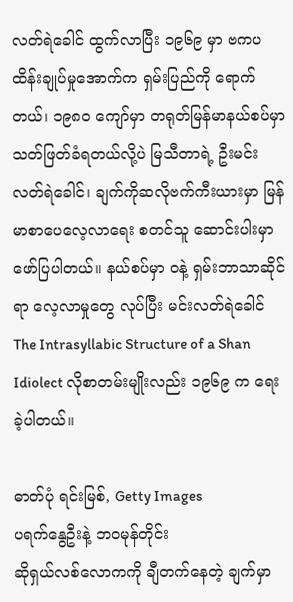လတ်ရဲခေါင် ထွက်လာပြီး ၁၉၆၉ မှာ ဗကပထိန်းချုပ်မှုအောက်က ရှမ်းပြည်ကို ရောက်တယ်၊ ၁၉၈ဝ ကျော်မှာ တရုတ်မြန်မာနယ်စပ်မှာ သတ်ဖြတ်ခံရတယ်လို့ပဲ မြသီတာရဲ့ ဦးမင်းလတ်ရဲခေါင်၊ ချက်ကိုဆလိုဗက်ကီးယားမှာ မြန်မာစာပေလေ့လာရေး စတင်သူ ဆောင်းပါးမှာ ဖော်ပြပါတယ်။ နယ်စပ်မှာ ဝနဲ့ ရှမ်းဘာသာဆိုင်ရာ လေ့လာမှုတွေ လုပ်ပြီး မင်းလတ်ရဲခေါင် The Intrasyllabic Structure of a Shan Idiolect လိုစာတမ်းမျိုးလည်း ၁၉၆၉ က ရေးခဲ့ပါတယ်။

ဓာတ်ပုံ ရင်းမြစ်, Getty Images
ပရက်နွေဦးနဲ့ ဘဝမုန်တိုင်း
ဆိုရှယ်လစ်လောကကို ချီတက်နေတဲ့ ချက်မှာ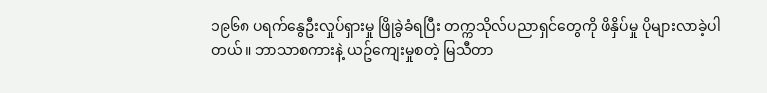၁၉၆၈ ပရက်နွေဦးလှုပ်ရှားမှု ဖြိုခွဲခံရပြီး တက္ကသိုလ်ပညာရှင်တွေကို ဖိနှိပ်မှု ပိုများလာခဲ့ပါတယ်။ ဘာသာစကားနဲ့ ယဥ်ကျေးမှုစတဲ့ မြသီတာ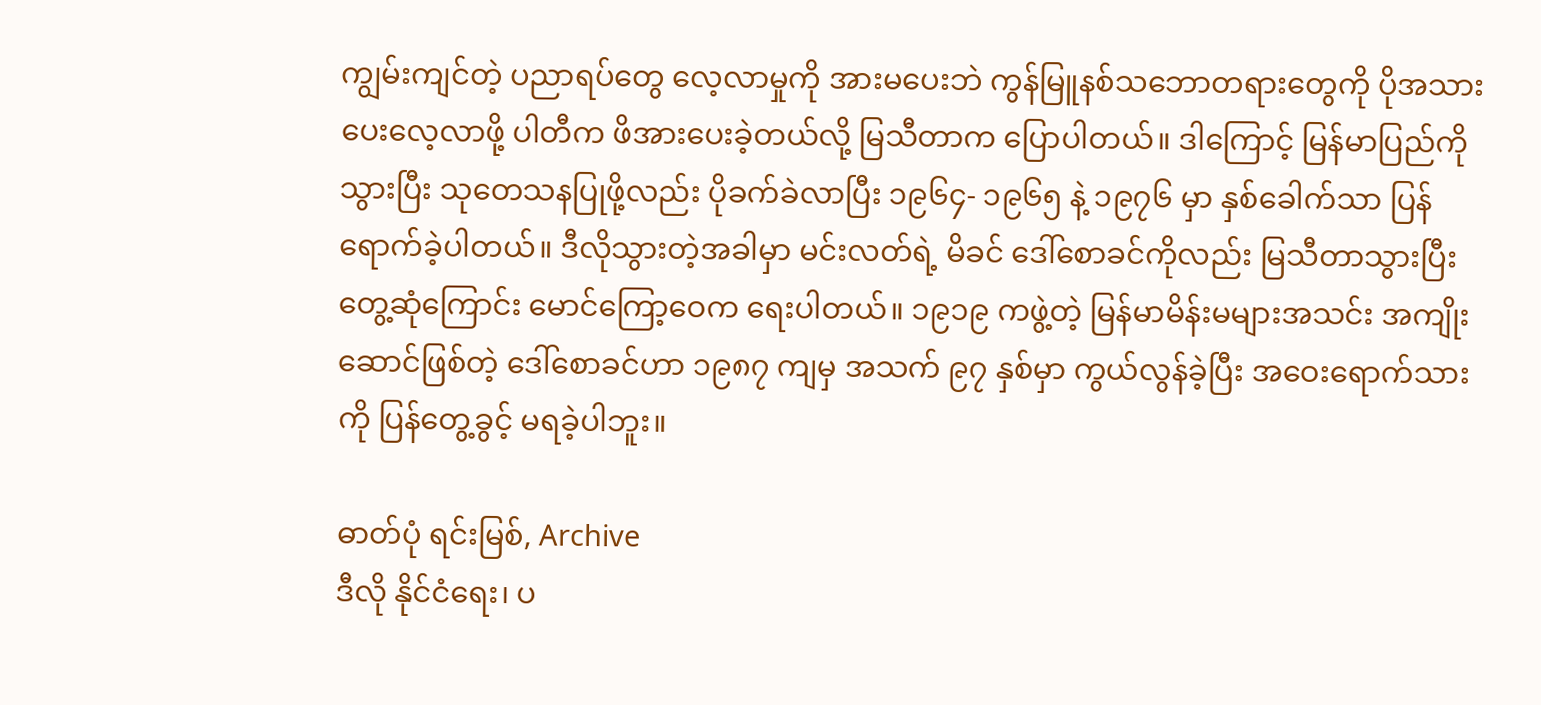ကျွမ်းကျင်တဲ့ ပညာရပ်တွေ လေ့လာမှုကို အားမပေးဘဲ ကွန်မြူနစ်သဘောတရားတွေကို ပိုအသားပေးလေ့လာဖို့ ပါတီက ဖိအားပေးခဲ့တယ်လို့ မြသီတာက ပြောပါတယ်။ ဒါကြောင့် မြန်မာပြည်ကို သွားပြီး သုတေသနပြုဖို့လည်း ပိုခက်ခဲလာပြီး ၁၉၆၄- ၁၉၆၅ နဲ့ ၁၉၇၆ မှာ နှစ်ခေါက်သာ ပြန်ရောက်ခဲ့ပါတယ်။ ဒီလိုသွားတဲ့အခါမှာ မင်းလတ်ရဲ့ မိခင် ဒေါ်စောခင်ကိုလည်း မြသီတာသွားပြီး တွေ့ဆုံကြောင်း မောင်ကြော့ဝေက ရေးပါတယ်။ ၁၉၁၉ ကဖွဲ့တဲ့ မြန်မာမိန်းမများအသင်း အကျိုးဆောင်ဖြစ်တဲ့ ဒေါ်စောခင်ဟာ ၁၉၈၇ ကျမှ အသက် ၉၇ နှစ်မှာ ကွယ်လွန်ခဲ့ပြီး အဝေးရောက်သားကို ပြန်တွေ့ခွင့် မရခဲ့ပါဘူး။

ဓာတ်ပုံ ရင်းမြစ်, Archive
ဒီလို နိုင်ငံရေး၊ ပ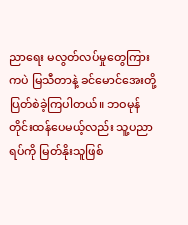ညာရေး မလွတ်လပ်မှုတွေကြားကပဲ မြသီတာနဲ့ ခင်မောင်အေးတို့ ပြတ်စဲခဲ့ကြပါတယ်။ ဘဝမုန်တိုင်းထန်ပေမယ့်လည်း သူ့ပညာရပ်ကို မြတ်နိုးသူဖြစ်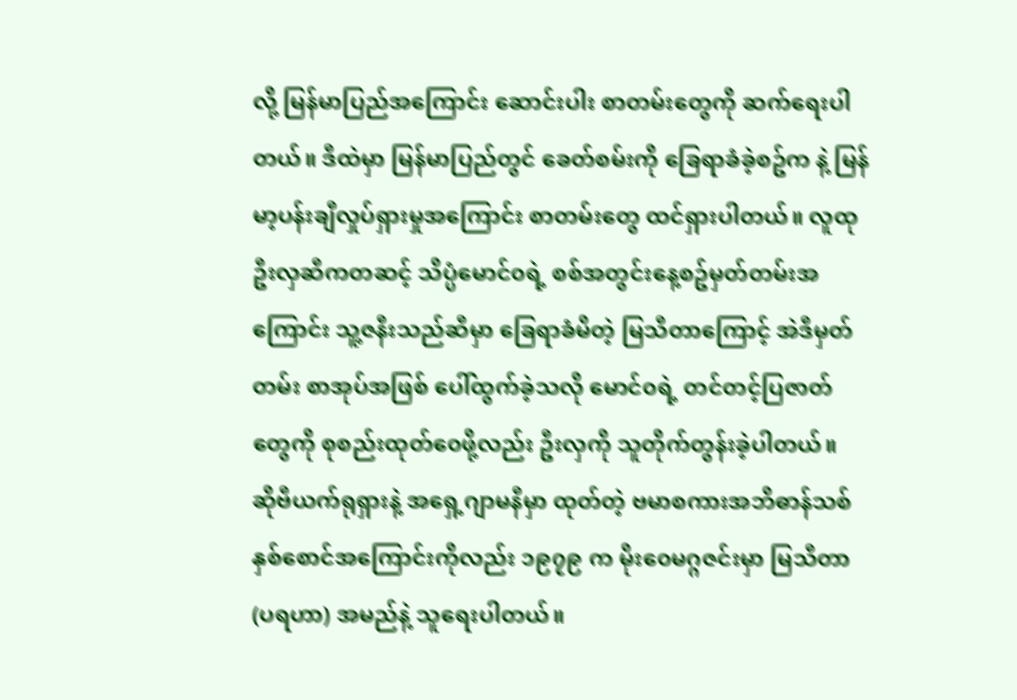လို့ မြန်မာပြည်အကြောင်း ဆောင်းပါး စာတမ်းတွေကို ဆက်ရေးပါတယ်။ ဒီထဲမှာ မြန်မာပြည်တွင် ခေတ်စမ်းကို ခြေရာခံခဲ့စဥ်က နဲ့ မြန်မာ့ပန်းချီလှုပ်ရှားမှုအကြောင်း စာတမ်းတွေ ထင်ရှားပါတယ်။ လူထုဦးလှဆီကတဆင့် သိပ္ပံမောင်၀ရဲ့ စစ်အတွင်းနေ့စဥ်မှတ်တမ်းအကြောင်း သူ့ဇနီးသည်ဆီမှာ ခြေရာခံမိတဲ့ မြသီတာကြောင့် အဲဒီမှတ်တမ်း စာအုပ်အဖြစ် ပေါ်ထွက်ခဲ့သလို မောင်၀ရဲ့ တင်တင့်ပြဇာတ်တွေကို စုစည်းထုတ်၀ေဖို့လည်း ဦးလှကို သူတိုက်တွန်းခဲ့ပါတယ်။
ဆိုဗီယက်ရုရှားနဲ့ အရှေ့ဂျာမနီမှာ ထုတ်တဲ့ ဗမာစကားအဘိဓာန်သစ် နှစ်စောင်အကြောင်းကိုလည်း ၁၉၇၉ က မိုး၀ေမဂ္ဂဇင်းမှာ မြသီတာ (ပရဟာ) အမည်နဲ့ သူရေးပါတယ်။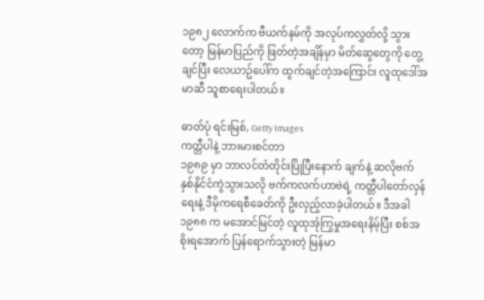၁၉၈၂ လောက်က ဗီယက်နမ်ကို အလုပ်ကလွှတ်လို့ သွားတော့ မြန်မာပြည်ကို ဖြတ်တဲ့အချိန်မှာ မိတ်ဆွေတွေကို တွေ့ချင်ပြီး လေယာဥ်ပေါ်က ထွက်ချင်တဲ့အကြောင်း လူထုဒေါ်အမာဆီ သူစာရေးပါတယ်။

ဓာတ်ပုံ ရင်းမြစ်, Getty Images
ကတ္တီပါနဲ့ ဘားမားစင်တာ
၁၉၈၉ မှာ ဘာလင်တံတိုင်းပြိုပြီးနောက် ချက်နဲ့ ဆလိုဗက် နှစ်နိုင်ငံကွဲသွားသလို ဗက်ကလက်ဟာဗဲရဲ့ ကတ္တီပါတော်လှန်ရေးနဲ့ ဒီမိုကရေစီခေတ်ကို ဦးလှည့်လာခဲ့ပါတယ်။ ဒီအခါ ၁၉၈၈ က မအောင်မြင်တဲ့ လူထုအုံကြွမှုအရေးနိမ့်ပြီး စစ်အစိုးရအောက် ပြန်ရောက်သွားတဲ့ မြန်မာ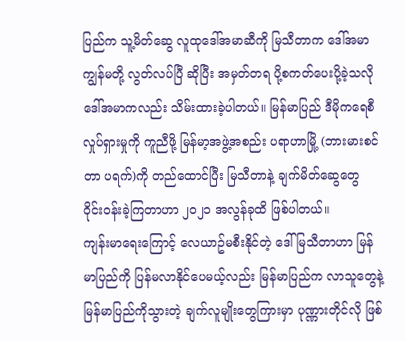ပြည်က သူ့မိတ်ဆွေ လူထုဒေါ်အမာဆီကို မြသီတာက ဒေါ်အမာ ကျွန်မတို့ လွတ်လပ်ပြီ ဆိုပြီး အမှတ်တရ ပို့စကတ်ပေးပို့ခဲ့သလို ဒေါ်အမာကလည်း သိမ်းထားခဲ့ပါတယ်။ မြန်မာပြည် ဒီမိုကရေစီလှုပ်ရှားမှုကို ကူညီဖို့ မြန်မာ့အဖွဲ့အစည်း ပရာဟာမြို့ (ဘားမားစင်တာ ပရက်)ကို တည်ထောင်ပြီး မြသီတာနဲ့ ချက်မိတ်ဆွေတွေ ဝိုင်းဝန်းခဲ့ကြတာဟာ ၂ဝ၂၁ အလွန်ခုထိ ဖြစ်ပါတယ်။
ကျန်းမာရေးကြောင့် လေယာဥ်မစီးနိုင်တဲ့ ဒေါ်မြသီတာဟာ မြန်မာပြည်ကို ပြန်မလာနိုင်ပေမယ့်လည်း မြန်မာပြည်က လာသူတွေနဲ့ မြန်မာပြည်ကိုသွားတဲ့ ချက်လူမျိုးတွေကြားမှာ ပုဏ္ဏားတိုင်လို ဖြစ်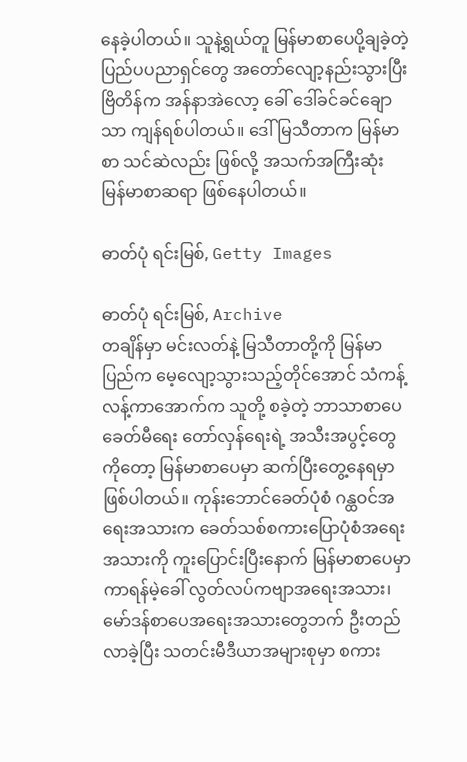နေခဲ့ပါတယ်။ သူနဲ့ရွယ်တူ မြန်မာစာပေပို့ချခဲ့တဲ့ ပြည်ပပညာရှင်တွေ အတော်လျော့နည်းသွားပြီး ဗြိတိန်က အန်နာအဲလော့ ခေါ် ဒေါ်ခင်ခင်ချောသာ ကျန်ရစ်ပါတယ်။ ဒေါ်မြသီတာက မြန်မာစာ သင်ဆဲလည်း ဖြစ်လို့ အသက်အကြီးဆုံး မြန်မာစာဆရာ ဖြစ်နေပါတယ်။

ဓာတ်ပုံ ရင်းမြစ်, Getty Images

ဓာတ်ပုံ ရင်းမြစ်, Archive
တချိန်မှာ မင်းလတ်နဲ့ မြသီတာတို့ကို မြန်မာပြည်က မေ့လျော့သွားသည့်တိုင်အောင် သံကန့်လန့်ကာအောက်က သူတို့ စခဲ့တဲ့ ဘာသာစာပေ ခေတ်မီရေး တော်လှန်ရေးရဲ့ အသီးအပွင့်တွေကိုတော့ မြန်မာစာပေမှာ ဆက်ပြီးတွေ့နေရမှာ ဖြစ်ပါတယ်။ ကုန်းဘောင်ခေတ်ပုံစံ ဂန္ထဝင်အရေးအသားက ခေတ်သစ်စကားပြောပုံစံအရေးအသားကို ကူးပြောင်းပြီးနောက် မြန်မာစာပေမှာ ကာရန်မဲ့ခေါ် လွတ်လပ်ကဗျာအရေးအသား၊ မော်ဒန်စာပေအရေးအသားတွေဘက် ဦးတည်လာခဲ့ပြီး သတင်းမီဒီယာအများစုမှာ စကား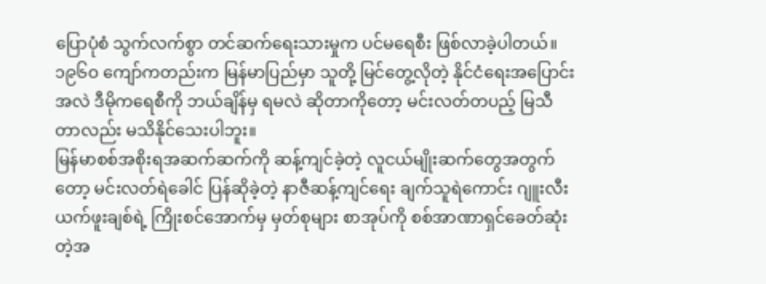ပြောပုံစံ သွက်လက်စွာ တင်ဆက်ရေးသားမှုက ပင်မရေစီး ဖြစ်လာခဲ့ပါတယ်။
၁၉၆ဝ ကျော်ကတည်းက မြန်မာပြည်မှာ သူတို့ မြင်တွေ့လိုတဲ့ နိုင်ငံရေးအပြောင်းအလဲ ဒီမိုကရေစီကို ဘယ်ချိန်မှ ရမလဲ ဆိုတာကိုတော့ မင်းလတ်တပည့် မြသီတာလည်း မသိနိုင်သေးပါဘူး။
မြန်မာစစ်အစိုးရအဆက်ဆက်ကို ဆန့်ကျင်ခဲ့တဲ့ လူငယ်မျိုးဆက်တွေအတွက်တော့ မင်းလတ်ရဲခေါင် ပြန်ဆိုခဲ့တဲ့ နာဇီဆန့်ကျင်ရေး ချက်သူရဲကောင်း ဂျူးလီးယက်ဖူးချစ်ရဲ့ ကြိုးစင်အောက်မှ မှတ်စုများ စာအုပ်ကို စစ်အာဏာရှင်ခေတ်ဆုံးတဲ့အ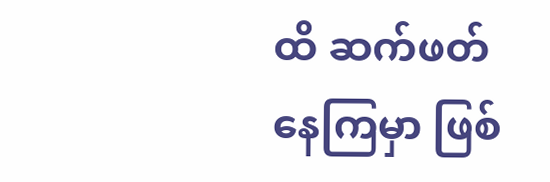ထိ ဆက်ဖတ်နေကြမှာ ဖြစ်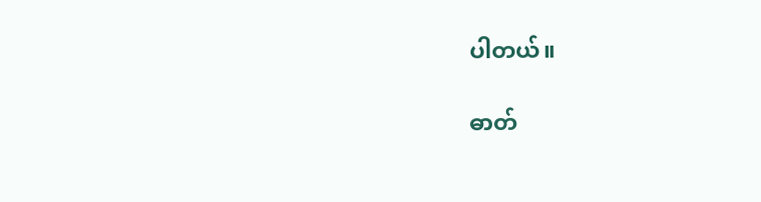ပါတယ်။

ဓာတ်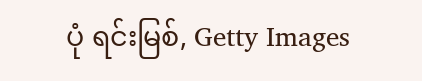ပုံ ရင်းမြစ်, Getty Images